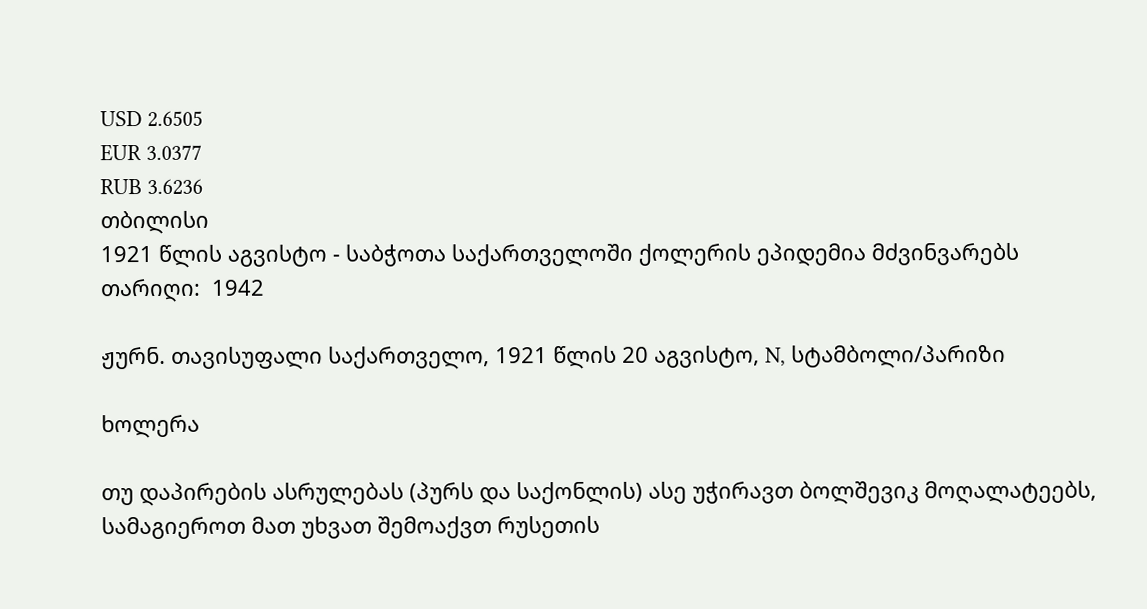USD 2.6505
EUR 3.0377
RUB 3.6236
თბილისი
1921 წლის აგვისტო - საბჭოთა საქართველოში ქოლერის ეპიდემია მძვინვარებს
თარიღი:  1942

ჟურნ. თავისუფალი საქართველო, 1921 წლის 20 აგვისტო, N, სტამბოლი/პარიზი

ხოლერა

თუ დაპირების ასრულებას (პურს და საქონლის) ასე უჭირავთ ბოლშევიკ მოღალატეებს, სამაგიეროთ მათ უხვათ შემოაქვთ რუსეთის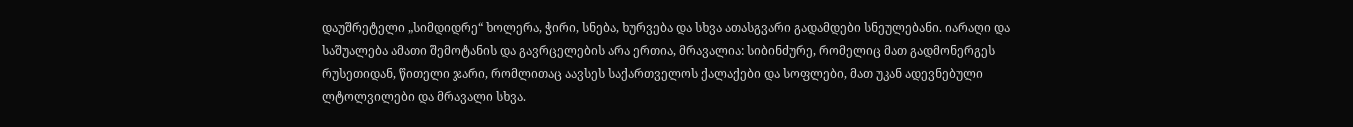დაუშრეტელი „სიმდიდრე“ ხოლერა, ჭირი, სნება, ხურვება და სხვა ათასგვარი გადამდები სნეულებანი. იარაღი და საშუალება ამათი შემოტანის და გავრცელების არა ერთია, მრავალია: სიბინძურე, რომელიც მათ გადმონერგეს რუსეთიდან, წითელი ჯარი, რომლითაც აავსეს საქართველოს ქალაქები და სოფლები, მათ უკან ადევნებული ლტოლვილები და მრავალი სხვა.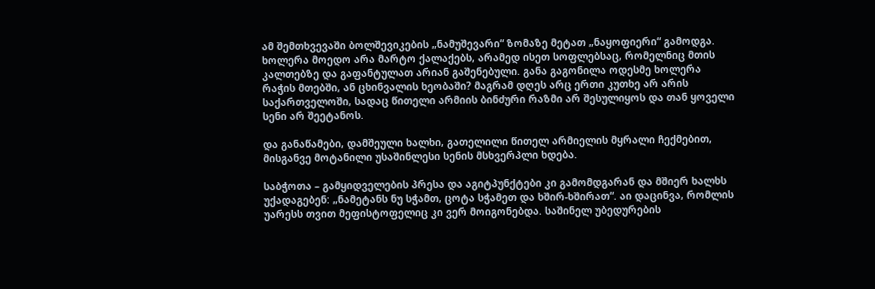ამ შემთხვევაში ბოლშევიკების „ნამუშევარი“ ზომაზე მეტათ „ნაყოფიერი“ გამოდგა. ხოლერა მოედო არა მარტო ქალაქებს, არამედ ისეთ სოფლებსაც, რომელნიც მთის კალთებზე და გაფანტულათ არიან გაშენებული. განა გაგონილა ოდესმე ხოლერა რაჭის მთებში, ან ცხინვალის ხეობაში? მაგრამ დღეს არც ერთი კუთხე არ არის საქართველოში, სადაც წითელი არმიის ბინძური რაზმი არ შესულიყოს და თან ყოველი სენი არ შეეტანოს.

და განაწამები, დამშეული ხალხი, გათელილი წითელ არმიელის მყრალი ჩექმებით, მისგანვე მოტანილი უსაშინლესი სენის მსხვერპლი ხდება.

საბჭოთა – გამყიდველების პრესა და აგიტპუნქტები კი გამომდგარან და მშიერ ხალხს უქადაგებენ: „ნამეტანს ნუ სჭამთ, ცოტა სჭამეთ და ხშირ-ხშირათ“. აი დაცინვა, რომლის უარესს თვით მეფისტოფელიც კი ვერ მოიგონებდა. საშინელ უბედურების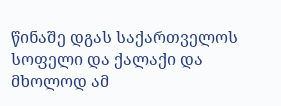წინაშე დგას საქართველოს სოფელი და ქალაქი და მხოლოდ ამ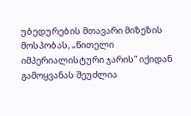უბედურების მთავარი მიზეზის მოსპობას, „წითელი იმპერიალისტური ჯარის“ იქიდან გამოყვანას შეუძლია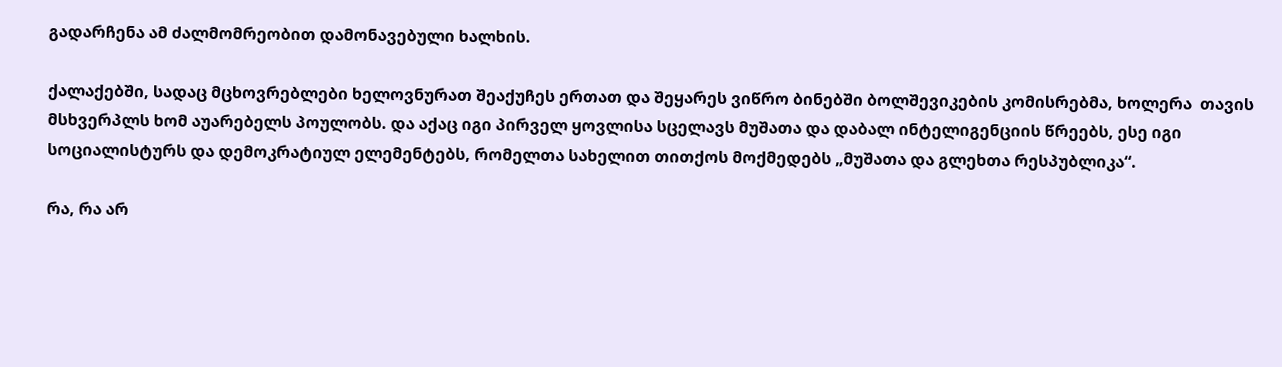გადარჩენა ამ ძალმომრეობით დამონავებული ხალხის.

ქალაქებში, სადაც მცხოვრებლები ხელოვნურათ შეაქუჩეს ერთათ და შეყარეს ვიწრო ბინებში ბოლშევიკების კომისრებმა, ხოლერა  თავის მსხვერპლს ხომ აუარებელს პოულობს. და აქაც იგი პირველ ყოვლისა სცელავს მუშათა და დაბალ ინტელიგენციის წრეებს, ესე იგი სოციალისტურს და დემოკრატიულ ელემენტებს, რომელთა სახელით თითქოს მოქმედებს „მუშათა და გლეხთა რესპუბლიკა“.

რა, რა არ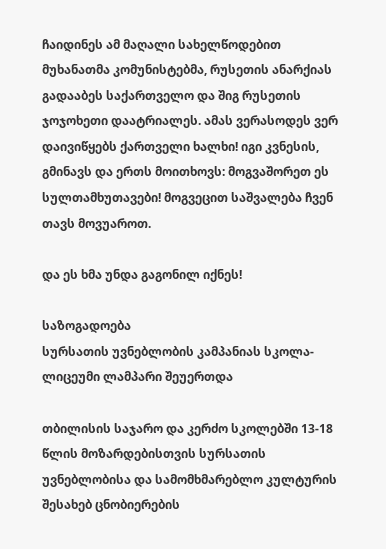ჩაიდინეს ამ მაღალი სახელწოდებით მუხანათმა კომუნისტებმა, რუსეთის ანარქიას გადააბეს საქართველო და შიგ რუსეთის ჯოჯოხეთი დაატრიალეს. ამას ვერასოდეს ვერ დაივიწყებს ქართველი ხალხი! იგი კვნესის, გმინავს და ერთს მოითხოვს: მოგვაშორეთ ეს სულთამხუთავები! მოგვეცით საშვალება ჩვენ თავს მოვუაროთ.

და ეს ხმა უნდა გაგონილ იქნეს!

საზოგადოება
სურსათის უვნებლობის კამპანიას სკოლა-ლიცეუმი ლამპარი შეუერთდა

თბილისის საჯარო და კერძო სკოლებში 13-18 წლის მოზარდებისთვის სურსათის უვნებლობისა და სამომხმარებლო კულტურის შესახებ ცნობიერების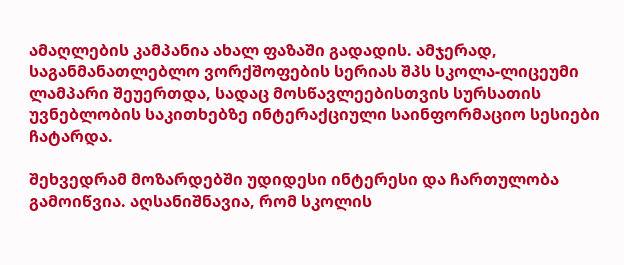ამაღლების კამპანია ახალ ფაზაში გადადის. ამჯერად, საგანმანათლებლო ვორქშოფების სერიას შპს სკოლა-ლიცეუმი ლამპარი შეუერთდა, სადაც მოსწავლეებისთვის სურსათის უვნებლობის საკითხებზე ინტერაქციული საინფორმაციო სესიები ჩატარდა.

შეხვედრამ მოზარდებში უდიდესი ინტერესი და ჩართულობა გამოიწვია. აღსანიშნავია, რომ სკოლის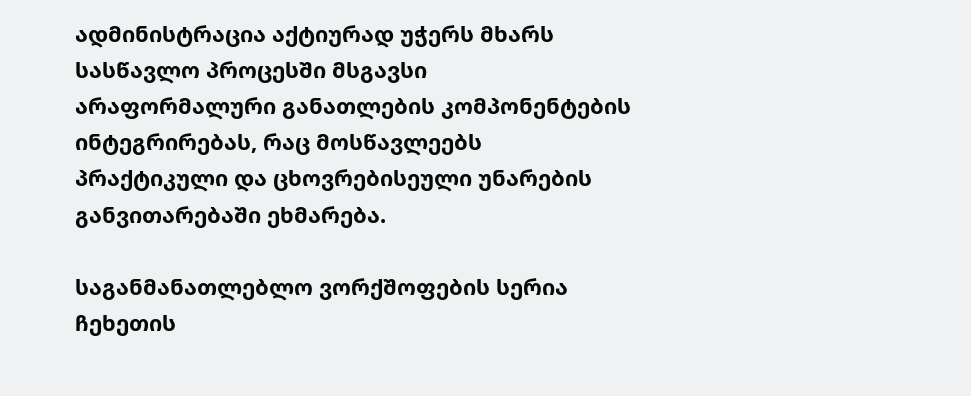ადმინისტრაცია აქტიურად უჭერს მხარს სასწავლო პროცესში მსგავსი არაფორმალური განათლების კომპონენტების ინტეგრირებას, რაც მოსწავლეებს პრაქტიკული და ცხოვრებისეული უნარების განვითარებაში ეხმარება.

საგანმანათლებლო ვორქშოფების სერია ჩეხეთის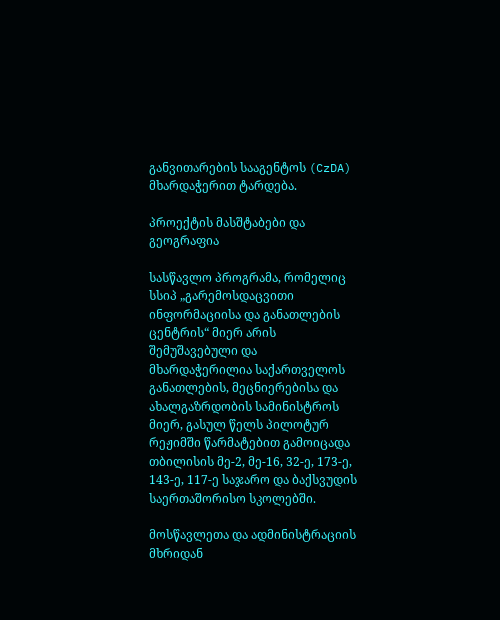განვითარების სააგენტოს (CzDA) მხარდაჭერით ტარდება.

პროექტის მასშტაბები და გეოგრაფია

სასწავლო პროგრამა, რომელიც სსიპ „გარემოსდაცვითი ინფორმაციისა და განათლების ცენტრის“ მიერ არის შემუშავებული და მხარდაჭერილია საქართველოს განათლების, მეცნიერებისა და ახალგაზრდობის სამინისტროს მიერ, გასულ წელს პილოტურ რეჟიმში წარმატებით გამოიცადა თბილისის მე-2, მე-16, 32-ე, 173-ე, 143-ე, 117-ე საჯარო და ბაქსვუდის საერთაშორისო სკოლებში.

მოსწავლეთა და ადმინისტრაციის მხრიდან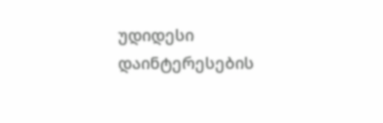უდიდესი დაინტერესების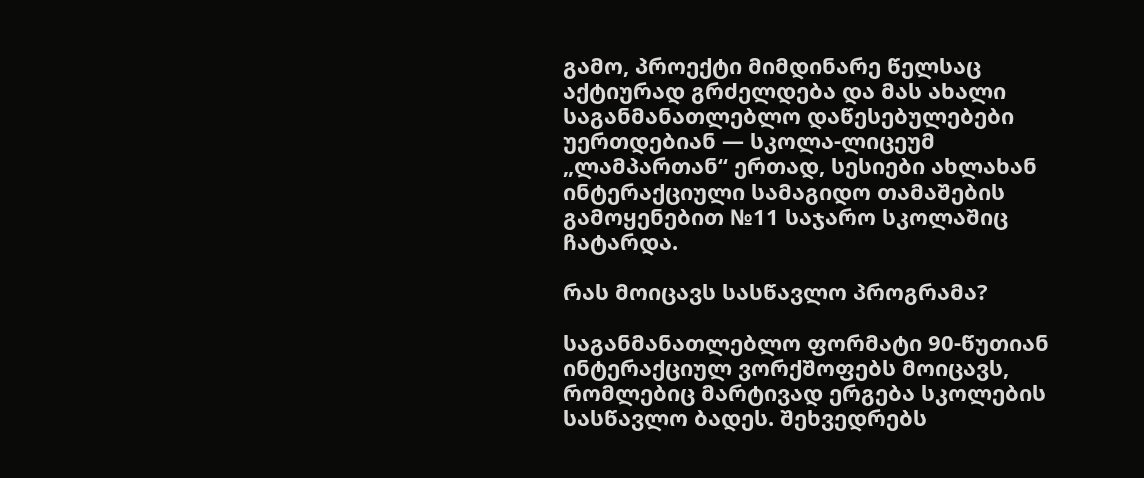გამო, პროექტი მიმდინარე წელსაც აქტიურად გრძელდება და მას ახალი საგანმანათლებლო დაწესებულებები უერთდებიან — სკოლა-ლიცეუმ „ლამპართან“ ერთად, სესიები ახლახან ინტერაქციული სამაგიდო თამაშების გამოყენებით №11 საჯარო სკოლაშიც ჩატარდა.

რას მოიცავს სასწავლო პროგრამა?

საგანმანათლებლო ფორმატი 90-წუთიან ინტერაქციულ ვორქშოფებს მოიცავს, რომლებიც მარტივად ერგება სკოლების სასწავლო ბადეს. შეხვედრებს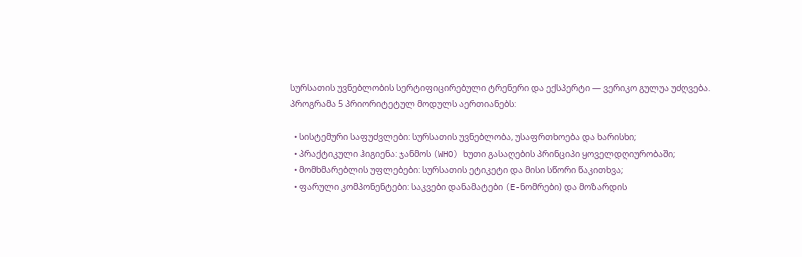სურსათის უვნებლობის სერტიფიცირებული ტრენერი და ექსპერტი — ვერიკო გულუა უძღვება. პროგრამა 5 პრიორიტეტულ მოდულს აერთიანებს:

  • სისტემური საფუძვლები: სურსათის უვნებლობა, უსაფრთხოება და ხარისხი;
  • პრაქტიკული ჰიგიენა: ჯანმოს (WHO) ხუთი გასაღების პრინციპი ყოველდღიურობაში;
  • მომხმარებლის უფლებები: სურსათის ეტიკეტი და მისი სწორი წაკითხვა;
  • ფარული კომპონენტები: საკვები დანამატები (E-ნომრები) და მოზარდის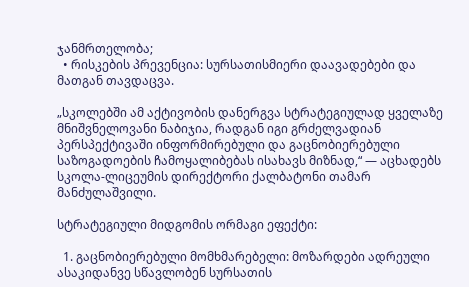ჯანმრთელობა;
  • რისკების პრევენცია: სურსათისმიერი დაავადებები და მათგან თავდაცვა.

„სკოლებში ამ აქტივობის დანერგვა სტრატეგიულად ყველაზე მნიშვნელოვანი ნაბიჯია, რადგან იგი გრძელვადიან პერსპექტივაში ინფორმირებული და გაცნობიერებული საზოგადოების ჩამოყალიბებას ისახავს მიზნად,“ — აცხადებს სკოლა-ლიცეუმის დირექტორი ქალბატონი თამარ მანძულაშვილი.

სტრატეგიული მიდგომის ორმაგი ეფექტი:

  1. გაცნობიერებული მომხმარებელი: მოზარდები ადრეული ასაკიდანვე სწავლობენ სურსათის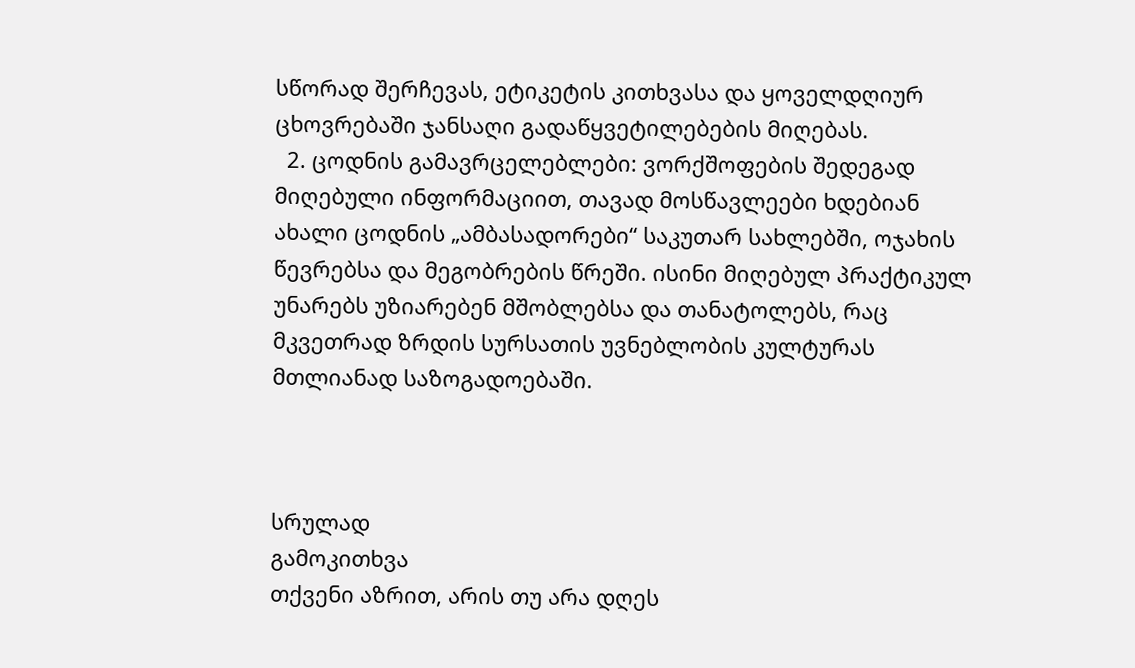სწორად შერჩევას, ეტიკეტის კითხვასა და ყოველდღიურ ცხოვრებაში ჯანსაღი გადაწყვეტილებების მიღებას.
  2. ცოდნის გამავრცელებლები: ვორქშოფების შედეგად მიღებული ინფორმაციით, თავად მოსწავლეები ხდებიან ახალი ცოდნის „ამბასადორები“ საკუთარ სახლებში, ოჯახის წევრებსა და მეგობრების წრეში. ისინი მიღებულ პრაქტიკულ უნარებს უზიარებენ მშობლებსა და თანატოლებს, რაც მკვეთრად ზრდის სურსათის უვნებლობის კულტურას მთლიანად საზოგადოებაში.



სრულად
გამოკითხვა
თქვენი აზრით, არის თუ არა დღეს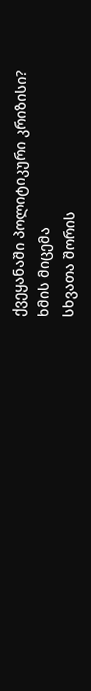ქვეყანაში პოლიტიკური კრიზისი?
ხმის მიცემა
სხვათა შორის